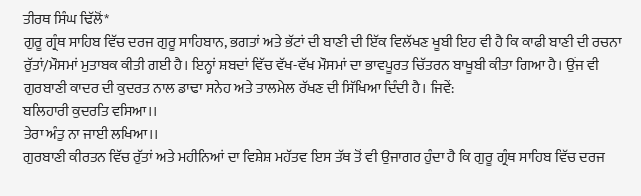ਤੀਰਥ ਸਿੰਘ ਢਿੱਲੋਂ*
ਗੁਰੂ ਗ੍ਰੰਥ ਸਾਹਿਬ ਵਿੱਚ ਦਰਜ ਗੁਰੂ ਸਾਹਿਬਾਨ, ਭਗਤਾਂ ਅਤੇ ਭੱਟਾਂ ਦੀ ਬਾਣੀ ਦੀ ਇੱਕ ਵਿਲੱਖਣ ਖੂਬੀ ਇਹ ਵੀ ਹੈ ਕਿ ਕਾਫੀ ਬਾਣੀ ਦੀ ਰਚਨਾ ਰੁੱਤਾਂ/ਮੌਸਮਾਂ ਮੁਤਾਬਕ ਕੀਤੀ ਗਈ ਹੈ। ਇਨ੍ਹਾਂ ਸ਼ਬਦਾਂ ਵਿੱਚ ਵੱਖ-ਵੱਖ ਮੌਸਮਾਂ ਦਾ ਭਾਵਪੂਰਤ ਚਿੱਤਰਨ ਬਾਖੂਬੀ ਕੀਤਾ ਗਿਆ ਹੈ। ਉਂਜ ਵੀ ਗੁਰਬਾਣੀ ਕਾਦਰ ਦੀ ਕੁਦਰਤ ਨਾਲ ਡਾਢਾ ਸਨੇਹ ਅਤੇ ਤਾਲਮੇਲ ਰੱਖਣ ਦੀ ਸਿੱਖਿਆ ਦਿੰਦੀ ਹੈ। ਜਿਵੇਂ:
ਬਲਿਹਾਰੀ ਕੁਦਰਤਿ ਵਸਿਆ।।
ਤੇਰਾ ਅੰਤੁ ਨਾ ਜਾਈ ਲਖਿਆ।।
ਗੁਰਬਾਣੀ ਕੀਰਤਨ ਵਿੱਚ ਰੁੱਤਾਂ ਅਤੇ ਮਹੀਨਿਆਂ ਦਾ ਵਿਸ਼ੇਸ਼ ਮਹੱਤਵ ਇਸ ਤੱਥ ਤੋਂ ਵੀ ਉਜਾਗਰ ਹੁੰਦਾ ਹੈ ਕਿ ਗੁਰੂ ਗ੍ਰੰਥ ਸਾਹਿਬ ਵਿੱਚ ਦਰਜ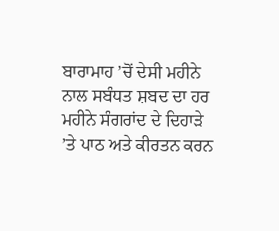ਬਾਰਾਮਾਹ ’ਚੋਂ ਦੇਸੀ ਮਹੀਨੇ ਨਾਲ ਸਬੰਧਤ ਸ਼ਬਦ ਦਾ ਹਰ ਮਹੀਨੇ ਸੰਗਰਾਂਦ ਦੇ ਦਿਹਾੜੇ ’ਤੇ ਪਾਠ ਅਤੇ ਕੀਰਤਨ ਕਰਨ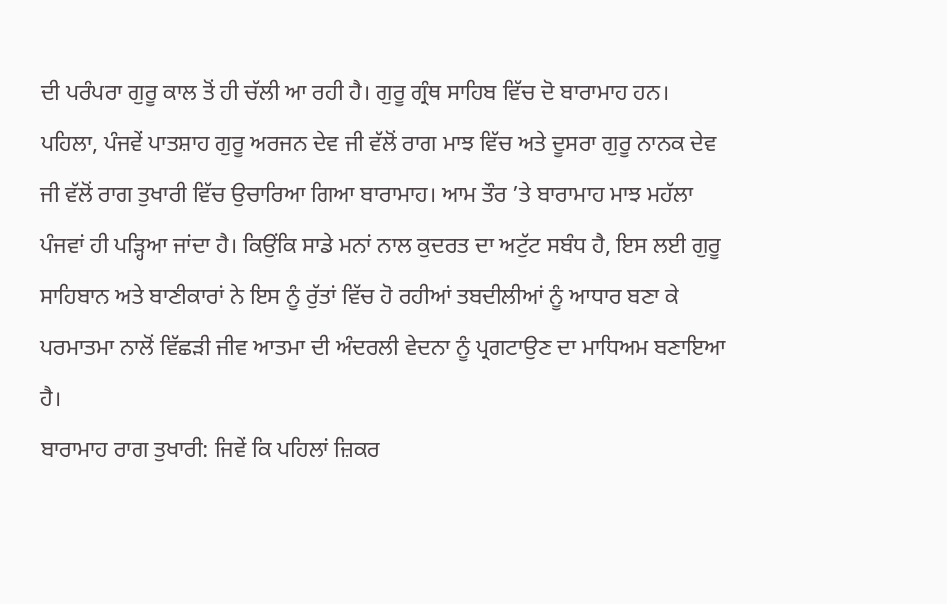ਦੀ ਪਰੰਪਰਾ ਗੁਰੂ ਕਾਲ ਤੋਂ ਹੀ ਚੱਲੀ ਆ ਰਹੀ ਹੈ। ਗੁਰੂ ਗ੍ਰੰਥ ਸਾਹਿਬ ਵਿੱਚ ਦੋ ਬਾਰਾਮਾਹ ਹਨ। ਪਹਿਲਾ, ਪੰਜਵੇਂ ਪਾਤਸ਼ਾਹ ਗੁਰੂ ਅਰਜਨ ਦੇਵ ਜੀ ਵੱਲੋਂ ਰਾਗ ਮਾਝ ਵਿੱਚ ਅਤੇ ਦੂਸਰਾ ਗੁਰੂ ਨਾਨਕ ਦੇਵ ਜੀ ਵੱਲੋਂ ਰਾਗ ਤੁਖਾਰੀ ਵਿੱਚ ਉਚਾਰਿਆ ਗਿਆ ਬਾਰਾਮਾਹ। ਆਮ ਤੌਰ ’ਤੇ ਬਾਰਾਮਾਹ ਮਾਝ ਮਹੱਲਾ ਪੰਜਵਾਂ ਹੀ ਪੜ੍ਹਿਆ ਜਾਂਦਾ ਹੈ। ਕਿਉਂਕਿ ਸਾਡੇ ਮਨਾਂ ਨਾਲ ਕੁਦਰਤ ਦਾ ਅਟੁੱਟ ਸਬੰਧ ਹੈ, ਇਸ ਲਈ ਗੁਰੂ ਸਾਹਿਬਾਨ ਅਤੇ ਬਾਣੀਕਾਰਾਂ ਨੇ ਇਸ ਨੂੰ ਰੁੱਤਾਂ ਵਿੱਚ ਹੋ ਰਹੀਆਂ ਤਬਦੀਲੀਆਂ ਨੂੰ ਆਧਾਰ ਬਣਾ ਕੇ ਪਰਮਾਤਮਾ ਨਾਲੋਂ ਵਿੱਛੜੀ ਜੀਵ ਆਤਮਾ ਦੀ ਅੰਦਰਲੀ ਵੇਦਨਾ ਨੂੰ ਪ੍ਰਗਟਾਉਣ ਦਾ ਮਾਧਿਅਮ ਬਣਾਇਆ ਹੈ।
ਬਾਰਾਮਾਹ ਰਾਗ ਤੁਖਾਰੀ: ਜਿਵੇਂ ਕਿ ਪਹਿਲਾਂ ਜ਼ਿਕਰ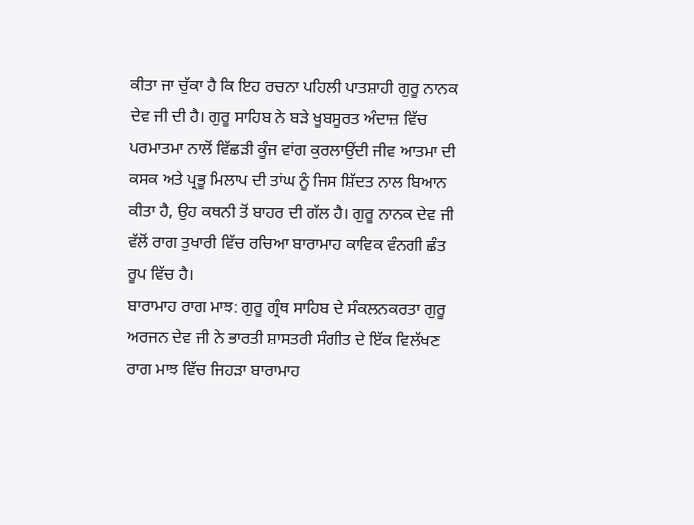ਕੀਤਾ ਜਾ ਚੁੱਕਾ ਹੈ ਕਿ ਇਹ ਰਚਨਾ ਪਹਿਲੀ ਪਾਤਸ਼ਾਹੀ ਗੁਰੂ ਨਾਨਕ ਦੇਵ ਜੀ ਦੀ ਹੈ। ਗੁਰੂ ਸਾਹਿਬ ਨੇ ਬੜੇ ਖੂਬਸੂਰਤ ਅੰਦਾਜ਼ ਵਿੱਚ ਪਰਮਾਤਮਾ ਨਾਲੋਂ ਵਿੱਛੜੀ ਕੂੰਜ ਵਾਂਗ ਕੁਰਲਾਉਂਦੀ ਜੀਵ ਆਤਮਾ ਦੀ ਕਸਕ ਅਤੇ ਪ੍ਰਭੂ ਮਿਲਾਪ ਦੀ ਤਾਂਘ ਨੂੰ ਜਿਸ ਸ਼ਿੱਦਤ ਨਾਲ ਬਿਆਨ ਕੀਤਾ ਹੈ, ਉਹ ਕਥਨੀ ਤੋਂ ਬਾਹਰ ਦੀ ਗੱਲ ਹੈ। ਗੁਰੂ ਨਾਨਕ ਦੇਵ ਜੀ ਵੱਲੋਂ ਰਾਗ ਤੁਖਾਰੀ ਵਿੱਚ ਰਚਿਆ ਬਾਰਾਮਾਹ ਕਾਵਿਕ ਵੰਨਗੀ ਛੰਤ ਰੂਪ ਵਿੱਚ ਹੈ।
ਬਾਰਾਮਾਹ ਰਾਗ ਮਾਝ: ਗੁਰੂ ਗ੍ਰੰਥ ਸਾਹਿਬ ਦੇ ਸੰਕਲਨਕਰਤਾ ਗੁਰੂ ਅਰਜਨ ਦੇਵ ਜੀ ਨੇ ਭਾਰਤੀ ਸ਼ਾਸਤਰੀ ਸੰਗੀਤ ਦੇ ਇੱਕ ਵਿਲੱਖਣ ਰਾਗ ਮਾਝ ਵਿੱਚ ਜਿਹੜਾ ਬਾਰਾਮਾਹ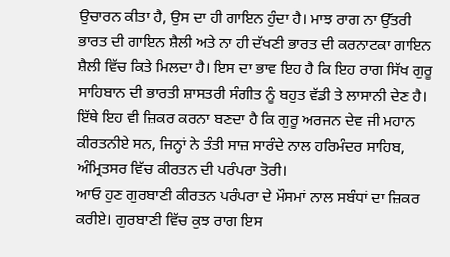ਉਚਾਰਨ ਕੀਤਾ ਹੈ, ਉਸ ਦਾ ਹੀ ਗਾਇਨ ਹੁੰਦਾ ਹੈ। ਮਾਝ ਰਾਗ ਨਾ ਉੱਤਰੀ ਭਾਰਤ ਦੀ ਗਾਇਨ ਸ਼ੈਲੀ ਅਤੇ ਨਾ ਹੀ ਦੱਖਣੀ ਭਾਰਤ ਦੀ ਕਰਨਾਟਕਾ ਗਾਇਨ ਸ਼ੈਲੀ ਵਿੱਚ ਕਿਤੇ ਮਿਲਦਾ ਹੈ। ਇਸ ਦਾ ਭਾਵ ਇਹ ਹੈ ਕਿ ਇਹ ਰਾਗ ਸਿੱਖ ਗੁਰੂ ਸਾਹਿਬਾਨ ਦੀ ਭਾਰਤੀ ਸ਼ਾਸਤਰੀ ਸੰਗੀਤ ਨੂੰ ਬਹੁਤ ਵੱਡੀ ਤੇ ਲਾਸਾਨੀ ਦੇਣ ਹੈ। ਇੱਥੇ ਇਹ ਵੀ ਜ਼ਿਕਰ ਕਰਨਾ ਬਣਦਾ ਹੈ ਕਿ ਗੁਰੂ ਅਰਜਨ ਦੇਵ ਜੀ ਮਹਾਨ ਕੀਰਤਨੀਏ ਸਨ, ਜਿਨ੍ਹਾਂ ਨੇ ਤੰਤੀ ਸਾਜ਼ ਸਾਰੰਦੇ ਨਾਲ ਹਰਿਮੰਦਰ ਸਾਹਿਬ, ਅੰਮ੍ਰਿਤਸਰ ਵਿੱਚ ਕੀਰਤਨ ਦੀ ਪਰੰਪਰਾ ਤੋਰੀ।
ਆਓ ਹੁਣ ਗੁਰਬਾਣੀ ਕੀਰਤਨ ਪਰੰਪਰਾ ਦੇ ਮੌਸਮਾਂ ਨਾਲ ਸਬੰਧਾਂ ਦਾ ਜ਼ਿਕਰ ਕਰੀਏ। ਗੁਰਬਾਣੀ ਵਿੱਚ ਕੁਝ ਰਾਗ ਇਸ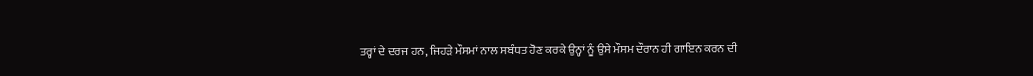ਤਰ੍ਹਾਂ ਦੇ ਦਰਜ ਹਨ, ਜਿਹੜੇ ਮੌਸਮਾਂ ਨਾਲ ਸਬੰਧਤ ਹੋਣ ਕਰਕੇ ਉਨ੍ਹਾਂ ਨੂੰ ਉਸੇ ਮੌਸਮ ਦੌਰਾਨ ਹੀ ਗਾਇਨ ਕਰਨ ਦੀ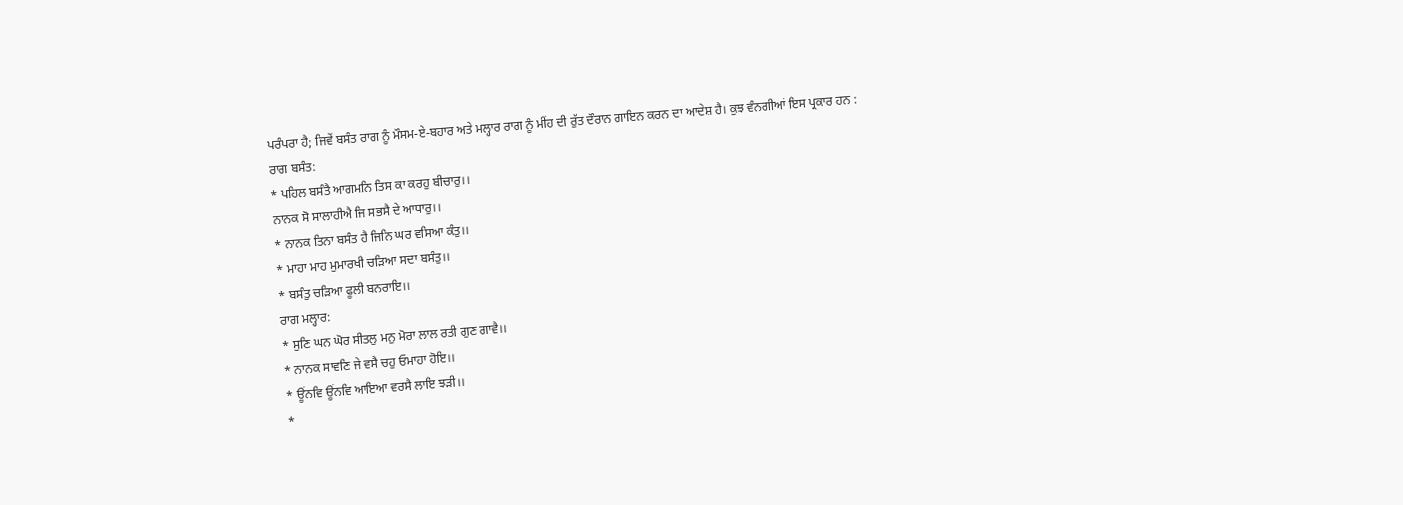ਪਰੰਪਰਾ ਹੈ; ਜਿਵੇਂ ਬਸੰਤ ਰਾਗ ਨੂੰ ਮੌਸਮ-ਏ-ਬਹਾਰ ਅਤੇ ਮਲ੍ਹਾਰ ਰਾਗ ਨੂੰ ਮੀਂਹ ਦੀ ਰੁੱਤ ਦੌਰਾਨ ਗਾਇਨ ਕਰਨ ਦਾ ਆਦੇਸ਼ ਹੈ। ਕੁਝ ਵੰਨਗੀਆਂ ਇਸ ਪ੍ਰਕਾਰ ਹਨ :
ਰਾਗ ਬਸੰਤ:
* ਪਹਿਲ ਬਸੰਤੈ ਆਗਮਨਿ ਤਿਸ ਕਾ ਕਰਹੁ ਬੀਚਾਰੁ।।
ਨਾਨਕ ਸੋ ਸਾਲਾਹੀਐ ਜਿ ਸਭਸੈ ਦੇ ਆਧਾਰੁ।।
* ਨਾਨਕ ਤਿਨਾ ਬਸੰਤ ਹੈ ਜਿਨਿ ਘਰ ਵਸਿਆ ਕੰਤੁ।।
* ਮਾਹਾ ਮਾਹ ਮੁਮਾਰਖੀ ਚੜਿਆ ਸਦਾ ਬਸੰਤੁ।।
* ਬਸੰਤੁ ਚੜਿਆ ਫੂਲੀ ਬਨਰਾਇ।।
ਰਾਗ ਮਲ੍ਹਾਰ:
* ਸੁਣਿ ਘਨ ਘੋਰ ਸੀਤਲੁ ਮਨੁ ਮੋਰਾ ਲਾਲ ਰਤੀ ਗੁਣ ਗਾਵੈ।।
* ਨਾਨਕ ਸਾਵਣਿ ਜੇ ਵਸੈ ਚਹੁ ਓਮਾਹਾ ਹੋਇ।।
* ਊਂਨਵਿ ਊਂਨਵਿ ਆਇਆ ਵਰਸੈ ਲਾਇ ਝੜੀ।।
*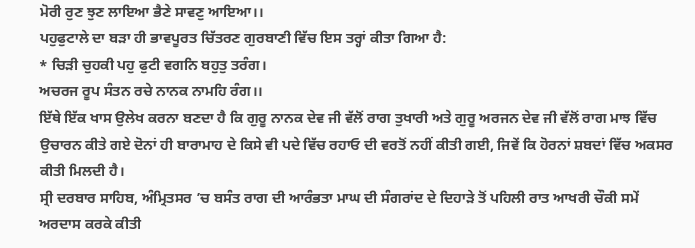ਮੋਰੀ ਰੁਣ ਝੁਣ ਲਾਇਆ ਭੈਣੇ ਸਾਵਣੁ ਆਇਆ।।
ਪਹੁਫੁਟਾਲੇ ਦਾ ਬੜਾ ਹੀ ਭਾਵਪੂਰਤ ਚਿੱਤਰਣ ਗੁਰਬਾਣੀ ਵਿੱਚ ਇਸ ਤਰ੍ਹਾਂ ਕੀਤਾ ਗਿਆ ਹੈ:
* ਚਿੜੀ ਚੁਹਕੀ ਪਹੁ ਫੁਟੀ ਵਗਨਿ ਬਹੁਤੁ ਤਰੰਗ।
ਅਚਰਜ ਰੂਪ ਸੰਤਨ ਰਚੇ ਨਾਨਕ ਨਾਮਹਿ ਰੰਗ।।
ਇੱਥੇ ਇੱਕ ਖਾਸ ਉਲੇਖ ਕਰਨਾ ਬਣਦਾ ਹੈ ਕਿ ਗੁਰੂ ਨਾਨਕ ਦੇਵ ਜੀ ਵੱਲੋਂ ਰਾਗ ਤੁਖਾਰੀ ਅਤੇ ਗੁਰੂ ਅਰਜਨ ਦੇਵ ਜੀ ਵੱਲੋਂ ਰਾਗ ਮਾਝ ਵਿੱਚ ਉਚਾਰਨ ਕੀਤੇ ਗਏ ਦੋਨਾਂ ਹੀ ਬਾਰਾਮਾਹ ਦੇ ਕਿਸੇ ਵੀ ਪਦੇ ਵਿੱਚ ਰਹਾਓ ਦੀ ਵਰਤੋਂ ਨਹੀਂ ਕੀਤੀ ਗਈ, ਜਿਵੇਂ ਕਿ ਹੋਰਨਾਂ ਸ਼ਬਦਾਂ ਵਿੱਚ ਅਕਸਰ ਕੀਤੀ ਮਿਲਦੀ ਹੈ।
ਸ੍ਰੀ ਦਰਬਾਰ ਸਾਹਿਬ, ਅੰਮ੍ਰਿਤਸਰ ’ਚ ਬਸੰਤ ਰਾਗ ਦੀ ਆਰੰਭਤਾ ਮਾਘ ਦੀ ਸੰਗਰਾਂਦ ਦੇ ਦਿਹਾੜੇ ਤੋਂ ਪਹਿਲੀ ਰਾਤ ਆਖਰੀ ਚੌਕੀ ਸਮੇਂ ਅਰਦਾਸ ਕਰਕੇ ਕੀਤੀ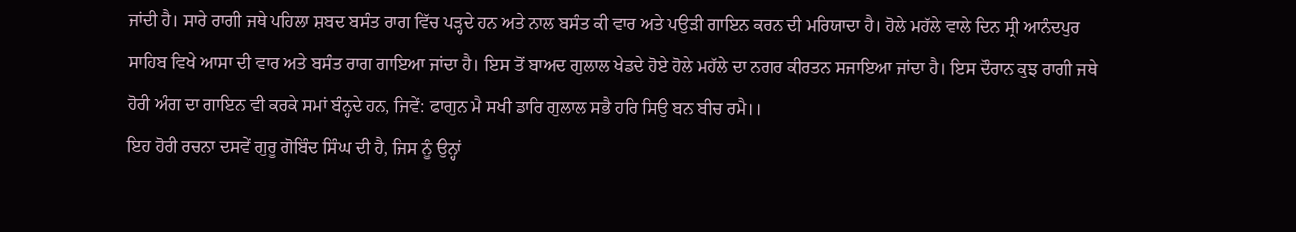ਜਾਂਦੀ ਹੈ। ਸਾਰੇ ਰਾਗੀ ਜਥੇ ਪਹਿਲਾ ਸ਼ਬਦ ਬਸੰਤ ਰਾਗ ਵਿੱਚ ਪੜ੍ਹਦੇ ਹਨ ਅਤੇ ਨਾਲ ਬਸੰਤ ਕੀ ਵਾਰ ਅਤੇ ਪਉੜੀ ਗਾਇਨ ਕਰਨ ਦੀ ਮਰਿਯਾਦਾ ਹੈ। ਹੋਲੇ ਮਹੱਲੇ ਵਾਲੇ ਦਿਨ ਸ੍ਰੀ ਆਨੰਦਪੁਰ ਸਾਹਿਬ ਵਿਖੇ ਆਸਾ ਦੀ ਵਾਰ ਅਤੇ ਬਸੰਤ ਰਾਗ ਗਾਇਆ ਜਾਂਦਾ ਹੈ। ਇਸ ਤੋਂ ਬਾਅਦ ਗੁਲਾਲ ਖੇਡਦੇ ਹੋਏ ਹੋਲੇ ਮਹੱਲੇ ਦਾ ਨਗਰ ਕੀਰਤਨ ਸਜਾਇਆ ਜਾਂਦਾ ਹੈ। ਇਸ ਦੌਰਾਨ ਕੁਝ ਰਾਗੀ ਜਥੇ ਹੋਰੀ ਅੰਗ ਦਾ ਗਾਇਨ ਵੀ ਕਰਕੇ ਸਮਾਂ ਬੰਨ੍ਹਦੇ ਹਨ, ਜਿਵੇਂ: ਫਾਗੁਨ ਮੈ ਸਖੀ ਡਾਰਿ ਗੁਲਾਲ ਸਭੈ ਹਰਿ ਸਿਉ ਬਨ ਬੀਚ ਰਮੈ।।
ਇਹ ਹੋਰੀ ਰਚਨਾ ਦਸਵੇਂ ਗੁਰੂ ਗੋਬਿੰਦ ਸਿੰਘ ਦੀ ਹੈ, ਜਿਸ ਨੂੰ ਉਨ੍ਹਾਂ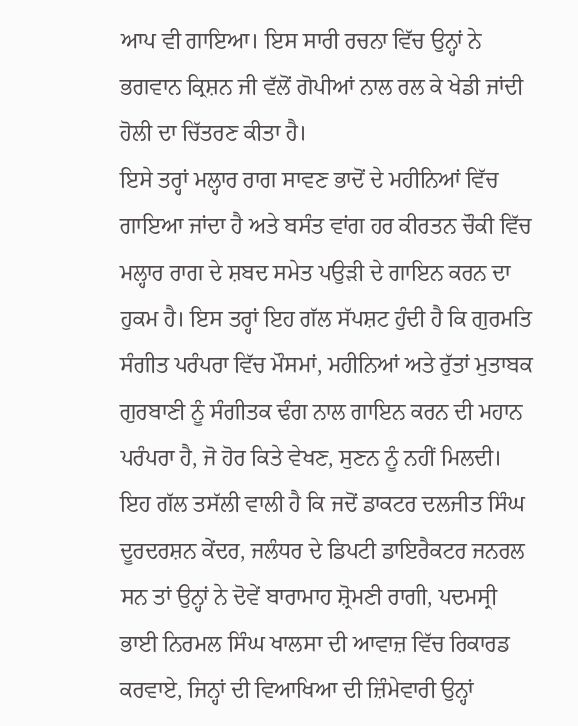ਆਪ ਵੀ ਗਾਇਆ। ਇਸ ਸਾਰੀ ਰਚਨਾ ਵਿੱਚ ਉਨ੍ਹਾਂ ਨੇ ਭਗਵਾਨ ਕ੍ਰਿਸ਼ਨ ਜੀ ਵੱਲੋਂ ਗੋਪੀਆਂ ਨਾਲ ਰਲ ਕੇ ਖੇਡੀ ਜਾਂਦੀ ਹੋਲੀ ਦਾ ਚਿੱਤਰਣ ਕੀਤਾ ਹੈ।
ਇਸੇ ਤਰ੍ਹਾਂ ਮਲ੍ਹਾਰ ਰਾਗ ਸਾਵਣ ਭਾਦੋਂ ਦੇ ਮਹੀਨਿਆਂ ਵਿੱਚ ਗਾਇਆ ਜਾਂਦਾ ਹੈ ਅਤੇ ਬਸੰਤ ਵਾਂਗ ਹਰ ਕੀਰਤਨ ਚੌਕੀ ਵਿੱਚ ਮਲ੍ਹਾਰ ਰਾਗ ਦੇ ਸ਼ਬਦ ਸਮੇਤ ਪਉੜੀ ਦੇ ਗਾਇਨ ਕਰਨ ਦਾ ਹੁਕਮ ਹੈ। ਇਸ ਤਰ੍ਹਾਂ ਇਹ ਗੱਲ ਸੱਪਸ਼ਟ ਹੁੰਦੀ ਹੈ ਕਿ ਗੁਰਮਤਿ ਸੰਗੀਤ ਪਰੰਪਰਾ ਵਿੱਚ ਮੌਸਮਾਂ, ਮਹੀਨਿਆਂ ਅਤੇ ਰੁੱਤਾਂ ਮੁਤਾਬਕ ਗੁਰਬਾਣੀ ਨੂੰ ਸੰਗੀਤਕ ਢੰਗ ਨਾਲ ਗਾਇਨ ਕਰਨ ਦੀ ਮਹਾਨ ਪਰੰਪਰਾ ਹੈ, ਜੋ ਹੋਰ ਕਿਤੇ ਵੇਖਣ, ਸੁਣਨ ਨੂੰ ਨਹੀਂ ਮਿਲਦੀ। ਇਹ ਗੱਲ ਤਸੱਲੀ ਵਾਲੀ ਹੈ ਕਿ ਜਦੋਂ ਡਾਕਟਰ ਦਲਜੀਤ ਸਿੰਘ ਦੂਰਦਰਸ਼ਨ ਕੇਂਦਰ, ਜਲੰਧਰ ਦੇ ਡਿਪਟੀ ਡਾਇਰੈਕਟਰ ਜਨਰਲ ਸਨ ਤਾਂ ਉਨ੍ਹਾਂ ਨੇ ਦੋਵੇਂ ਬਾਰਾਮਾਹ ਸ਼੍ਰੋਮਣੀ ਰਾਗੀ, ਪਦਮਸ੍ਰੀ ਭਾਈ ਨਿਰਮਲ ਸਿੰਘ ਖਾਲਸਾ ਦੀ ਆਵਾਜ਼ ਵਿੱਚ ਰਿਕਾਰਡ ਕਰਵਾਏ, ਜਿਨ੍ਹਾਂ ਦੀ ਵਿਆਖਿਆ ਦੀ ਜ਼ਿੰਮੇਵਾਰੀ ਉਨ੍ਹਾਂ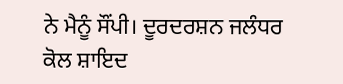ਨੇ ਮੈਨੂੰ ਸੌਂਪੀ। ਦੂਰਦਰਸ਼ਨ ਜਲੰਧਰ ਕੋਲ ਸ਼ਾਇਦ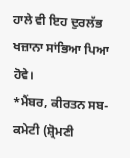ਹਾਲੇ ਵੀ ਇਹ ਦੁਰਲੱਭ ਖਜ਼ਾਨਾ ਸਾਂਭਿਆ ਪਿਆ ਹੋਵੇ।
*ਮੈਂਬਰ, ਕੀਰਤਨ ਸਬ-ਕਮੇਟੀ (ਸ਼੍ਰੋਮਣੀ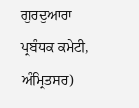ਗੁਰਦੁਆਰਾ ਪ੍ਰਬੰਧਕ ਕਮੇਟੀ, ਅੰਮ੍ਰਿਤਸਰ)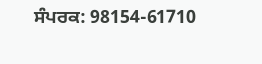ਸੰਪਰਕ: 98154-61710